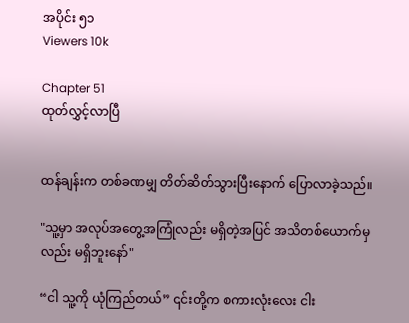အပိုင်း ၅၁
Viewers 10k

Chapter 51
ထုတ်လွှင့်လာပြီ


ထန်ချန်းက တစ်ခဏမျှ တိတ်ဆိတ်သွားပြီးနောက် ပြောလာခဲ့သည်။

"သူ့မှာ အလုပ်အတွေ့အကြုံလည်း မရှိတဲ့အပြင် အသိတစ်ယောက်မှလည်း မရှိဘူးနော်"

“ငါ သူ့ကို ယုံကြည်တယ်” ၎င်းတို့က စကားလုံးလေး ငါး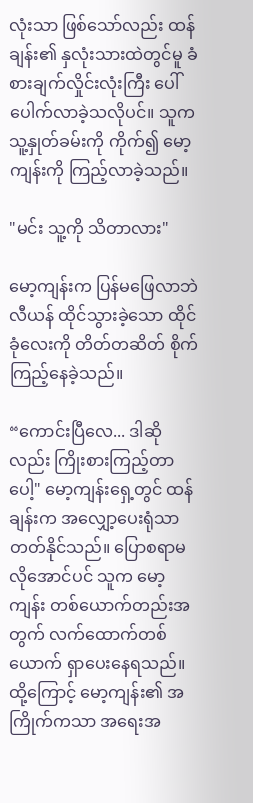လုံးသာ ဖြစ်သော်လည်း ထန်ချန်း၏ နှလုံးသားထဲတွင်မူ ခံစားချက်လှိုင်းလုံးကြီး ပေါ်ပေါက်လာခဲ့သလိုပင်။ သူက သူ့နှုတ်ခမ်းကို ကိုက်၍ မော့ကျန်းကို ကြည့်လာခဲ့သည်။

"မင်း သူ့ကို သိတာလား"

မော့ကျန်းက ပြန်မဖြေလာဘဲ လီယန် ထိုင်သွားခဲ့သော ထိုင်ခုံလေးကို တိတ်တဆိတ် စိုက်ကြည့်နေခဲ့သည်။

“ကောင်းပြီလေ... ဒါဆိုလည်း ကြိုးစားကြည့်တာပေါ့" မော့ကျန်းရှေ့တွင် ထန်ချန်းက အလျှော့ပေးရုံသာ တတ်နိုင်သည်။ ပြောစရာမလိုအောင်ပင် သူက မော့ကျန်း တစ်ယောက်တည်းအတွက် လက်ထောက်တစ်ယောက် ရှာပေးနေရသည်။ ထို့ကြောင့် မော့ကျန်း၏ အကြိုက်ကသာ အရေးအ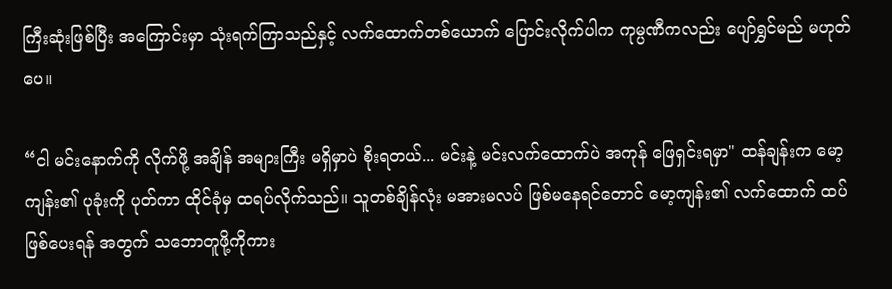ကြီးဆုံးဖြစ်ပြီး အကြောင်းမှာ သုံးရက်ကြာသည်နှင့် လက်ထောက်တစ်ယောက် ပြောင်းလိုက်ပါက ကုမ္ပဏီကလည်း ပျော်ရွှင်မည် မဟုတ်ပေ။

“ငါ မင်းနောက်ကို လိုက်ဖို့ အချိန် အများကြီး မရှိမှာပဲ စိုးရတယ်... မင်းနဲ့ မင်းလက်ထောက်ပဲ အကုန် ဖြေရှင်းရမှာ" ထန်ချန်းက မော့ကျန်း၏ ပုခုံးကို ပုတ်ကာ ထိုင်ခုံမှ ထရပ်လိုက်သည်။ သူတစ်ချိန်လုံး မအားမလပ် ဖြစ်မနေရင်တောင် မော့ကျန်း၏ လက်ထောက် ထပ်ဖြစ်ပေးရန် အတွက် သဘောတူဖို့ကိုကား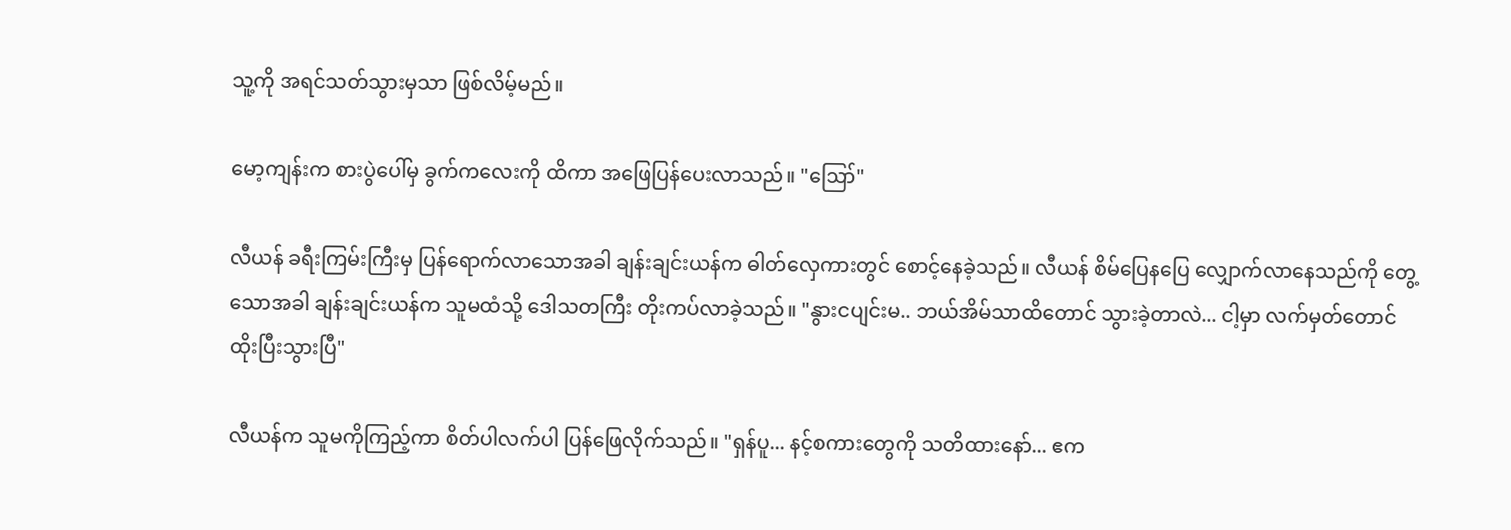သူ့ကို အရင်သတ်သွားမှသာ ဖြစ်လိမ့်မည်။

မော့ကျန်းက စားပွဲပေါ်မှ ခွက်ကလေးကို ထိကာ အဖြေပြန်ပေးလာသည်။ "ဪ"

လီယန် ခရီးကြမ်းကြီးမှ ပြန်ရောက်လာသောအခါ ချန်းချင်းယန်က ဓါတ်လှေကားတွင် စောင့်နေခဲ့သည်။ လီယန် စိမ်ပြေနပြေ လျှောက်လာနေသည်ကို တွေ့သောအခါ ချန်းချင်းယန်က သူမထံသို့ ဒေါသတကြီး တိုးကပ်လာခဲ့သည်။ "နွားငပျင်းမ.. ဘယ်အိမ်သာထိတောင် သွားခဲ့တာလဲ... ငါ့မှာ လက်မှတ်တောင် ထိုးပြီးသွားပြီ"

လီယန်က သူမကိုကြည့်ကာ စိတ်ပါလက်ပါ ပြန်ဖြေလိုက်သည်။ "ရှန်ပူ... နင့်စကားတွေကို သတိထားနော်... ဧက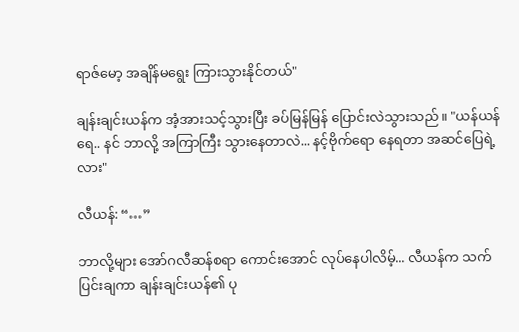ရာဇ်မော့ အချိန်မရွေး ကြားသွားနိုင်တယ်"

ချန်းချင်းယန်က အံ့အားသင့်သွားပြီး ခပ်မြန်မြန် ပြောင်းလဲသွားသည်။ "ယန်ယန်ရေ.. နင် ဘာလို့ အကြာကြီး သွားနေတာလဲ... နင့်ဗိုက်ရော နေရတာ အဆင်ပြေရဲ့လား"

လီယန်: “…”

ဘာလို့များ အော်ဂလီဆန်စရာ ကောင်းအောင် လုပ်နေပါလိမ့်... လီယန်က သက်ပြင်းချကာ ချန်းချင်းယန်၏ ပု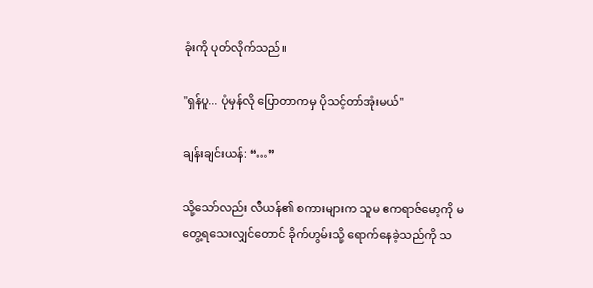ခုံးကို ပုတ်လိုက်သည်။

"ရှန်ပူ... ပုံမှန်လို ပြောတာကမှ ပိုသင့်တာ်အုံးမယ်"

ချန်းချင်းယန်: “…”

သို့သော်လည်း လီယန်၏ စကားများက သူမ ဧကရာဇ်မော့ကို မတွေ့ရသေးလျှင်တောင် ခိုက်ဟွမ်းသို့ ရောက်နေခဲ့သည်ကို သ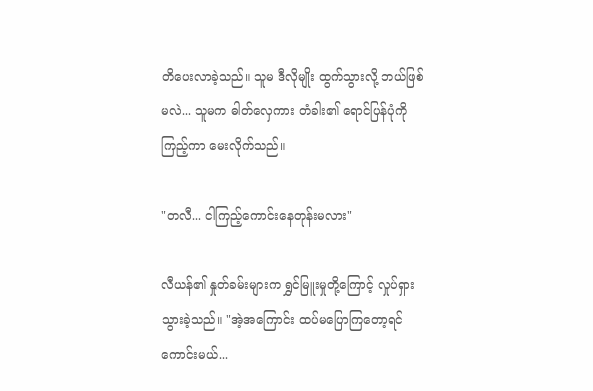တိပေးလာခဲ့သည်။ သူမ ဒီလိုမျိုး ထွက်သွားလို့ ဘယ်ဖြစ်မလဲ... သူမက ဓါတ်လှေကား တံခါး၏ ရောင်ပြန်ပုံကို ကြည့်ကာ မေးလိုက်သည်။

"တလီ... ငါကြည့်ကောင်းနေတုန်းမလား"

လီယန်၏ နှုတ်ခမ်းများက ရွှင်မြူးမှုတို့ကြောင့် လှုပ်ရှားသွားခဲ့သည်။ "အဲ့အကြောင်း ထပ်မပြောကြတော့ရင် ကောင်းမယ်...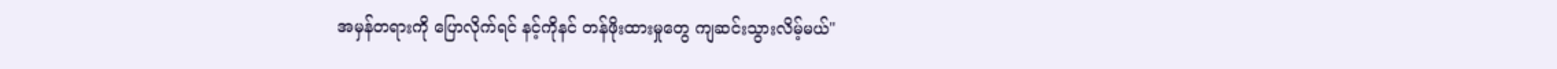အမှန်တရားကို ပြောလိုက်ရင် နင့်ကိုနင် တန်ဖိုးထားမှုတွေ ကျဆင်းသွားလိမ့်မယ်"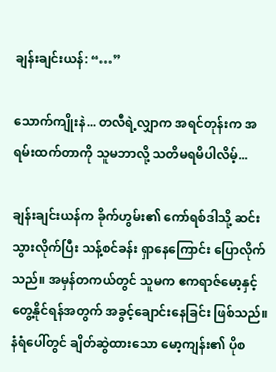ချန်းချင်းယန်: “…”

သောက်ကျိုးနဲ... တလီရဲ့လျှာက အရင်တုန်းက အရမ်းထက်တာကို သူမဘာလို့ သတိမရမိပါလိမ့်...

ချန်းချင်းယန်က ခိုက်ဟွမ်း၏ ကော်ရစ်ဒါသို့ ဆင်းသွားလိုက်ပြီး သန့်စင်ခန်း ရှာနေကြောင်း ပြောလိုက်သည်။ အမှန်တကယ်တွင် သူမက ဧကရာဇ်မော့နှင့် တွေ့နိုင်ရန်အတွက် အခွင့်ချောင်းနေခြင်း ဖြစ်သည်။ နံရံပေါ်တွင် ချိတ်ဆွဲထားသော မော့ကျန်း၏ ပိုစ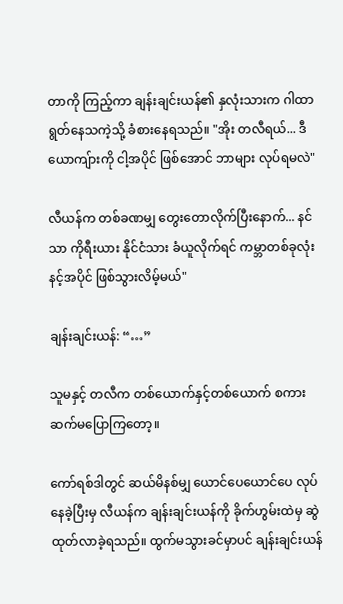တာကို ကြည့်ကာ ချန်းချင်းယန်၏ နှလုံးသားက ဂါထာရွတ်နေသကဲ့သို့ ခံစားနေရသည်။ "အိုး တလီရယ်... ဒီယောကျ်ားကို ငါ့အပိုင် ဖြစ်အောင် ဘာများ လုပ်ရမလဲ"

လီယန်က တစ်ခဏမျှ တွေးတောလိုက်ပြီးနောက်... နင်သာ ကိုရီးယား နိုင်ငံသား ခံယူလိုက်ရင် ကမ္ဘာတစ်ခုလုံး နင့်အပိုင် ဖြစ်သွားလိမ့်မယ်"

ချန်းချင်းယန်: “…”

သူမနှင့် တလီက တစ်ယောက်နှင့်တစ်ယောက် စကား ဆက်မပြောကြတော့။

ကော်ရစ်ဒါတွင် ဆယ်မိနစ်မျှ ယောင်ပေယောင်ပေ လုပ်နေခဲ့ပြီးမှ လီယန်က ချန်းချင်းယန်ကို ခိုက်ဟွမ်းထဲမှ ဆွဲထုတ်လာခဲ့ရသည်။ ထွက်မသွားခင်မှာပင် ချန်းချင်းယန်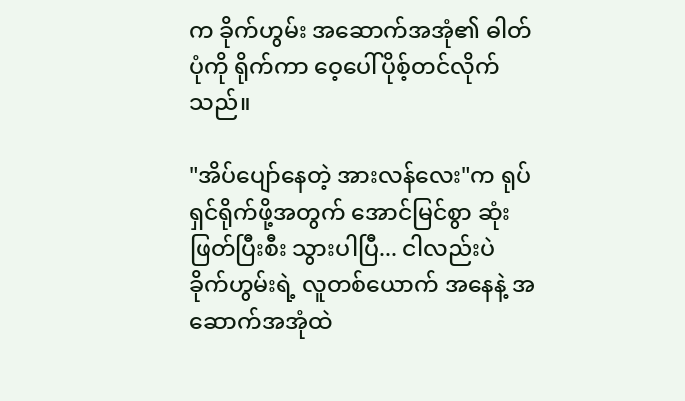က ခိုက်ဟွမ်း အဆောက်အအုံ၏ ဓါတ်ပုံကို ရိုက်ကာ ဝေ့ပေါ်ပိုစ့်တင်လိုက်သည်။

"အိပ်ပျော်နေတဲ့ အားလန်လေး"က ရုပ်ရှင်ရိုက်ဖို့အတွက် အောင်မြင်စွာ ဆုံးဖြတ်ပြီးစီး သွားပါပြီ... ငါလည်းပဲ ခိုက်ဟွမ်းရဲ့ လူတစ်ယောက် အနေနဲ့ အဆောက်အအုံထဲ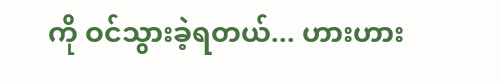ကို ဝင်သွားခဲ့ရတယ်... ဟားဟား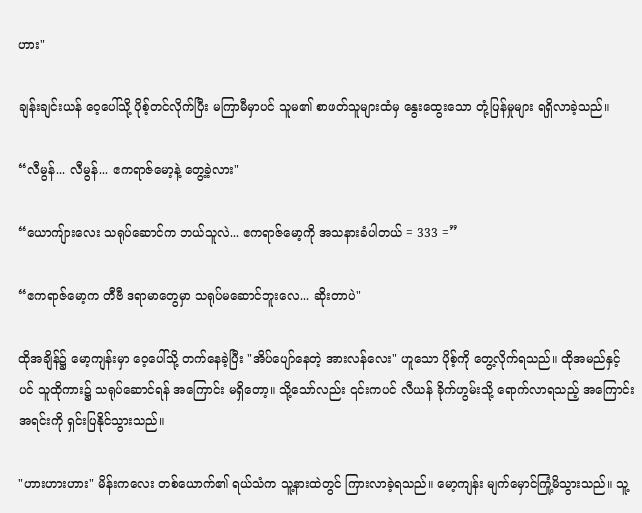ဟား"

ချန်းချင်းယန် ဝေ့ပေါ်သို့ ပိုစ့်တင်လိုက်ပြီး မကြာမီမှာပင် သူမ၏ စာဖတ်သူများထံမှ နွေးထွေးသော တုံ့ပြန်မှုများ ရရှိလာခဲ့သည်။

“လီမွန်... လီမွန်... ဧကရာဇ်မော့နဲ့ တွေ့ခဲ့လား"

“ယောကျ်ားလေး သရုပ်ဆောင်က ဘယ်သူလဲ... ဧကရာဇ်မော့ကို အသနားခံပါတယ် = 333 =”

“ဧကရာဇ်မော့က တီဗီ ဒရာမာတွေမှာ သရုပ်မဆောင်ဘူးလေ... ဆိုးတာပဲ"

ထိုအချိန်၌ မော့ကျန်းမှာ ဝေ့ပေါ်သို့ တက်နေခဲ့ပြီး "အိပ်ပျော်နေတဲ့ အားလန်လေး" ဟူသော ပိုစ့်ကို တွေ့လိုက်ရသည်။ ထိုအမည်နှင့်ပင် သူထိုကား၌ သရုပ်ဆောင်ရန် အကြောင်း မရှိတော့။ သို့သော်လည်း ၎င်းကပင် လီယန် ခိုက်ဟွမ်းသို့ ရောက်လာရသည့် အကြောင်းအရင်းကို ရှင်းပြနိုင်သွားသည်။

"ဟားဟားဟား" မိန်းကလေး တစ်ယောက်၏ ရယ်သံက သူ့နားထဲတွင် ကြားလာခဲ့ရသည်။ မော့ကျန်း မျက်မှောင်ကြုံ့မိသွားသည်။ သူ့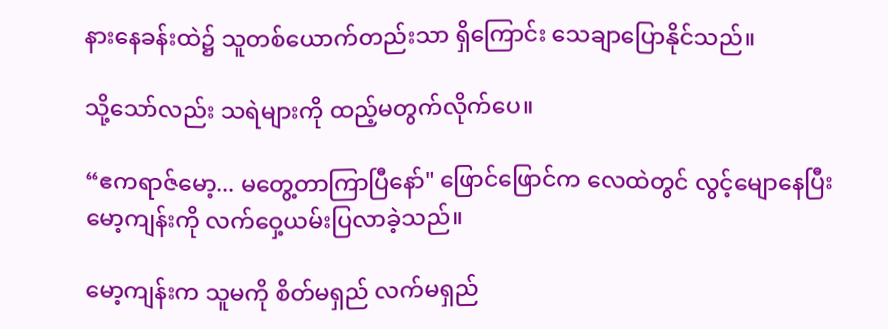နားနေခန်းထဲ၌ သူတစ်ယောက်တည်းသာ ရှိကြောင်း သေချာပြောနိုင်သည်။

သို့သော်လည်း သရဲများကို ထည့်မတွက်လိုက်ပေ။

“ဧကရာဇ်မော့... မတွေ့တာကြာပြီနော်" ဖြောင်ဖြောင်က လေထဲတွင် လွင့်မျောနေပြီး မော့ကျန်းကို လက်ဝှေ့ယမ်းပြလာခဲ့သည်။

မော့ကျန်းက သူမကို စိတ်မရှည် လက်မရှည်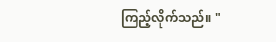ကြည့်လိုက်သည်။ "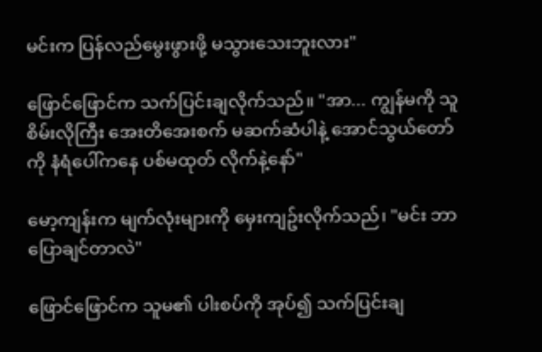မင်းက ပြန်လည်မွေးဖွားဖို့ မသွားသေးဘူးလား"

ဖြောင်ဖြောင်က သက်ပြင်းချလိုက်သည်။ "အာ... ကျွန်မကို သူစိမ်းလိုကြီး အေးတိအေးစက် မဆက်ဆံပါနဲ့ အောင်သွယ်တော်ကို နံရံပေါ်ကနေ ပစ်မထုတ် လိုက်နဲ့နော်"

မော့ကျန်းက မျက်လုံးများကို မှေးကျဥ်းလိုက်သည်၊ "မင်း ဘာပြောချင်တာလဲ"

ဖြောင်ဖြောင်က သူမ၏ ပါးစပ်ကို အုပ်၍ သက်ပြင်းချ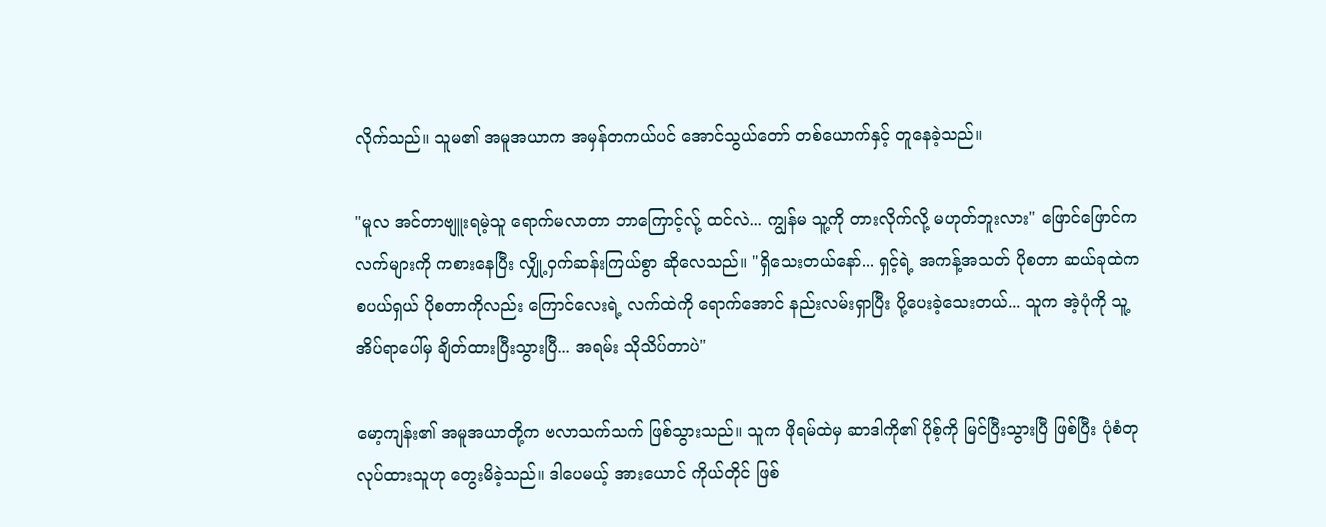လိုက်သည်။ သူမ၏ အမူအယာက အမှန်တကယ်ပင် အောင်သွယ်တော် တစ်ယောက်နှင့် တူနေခဲ့သည်။

"မူလ အင်တာဗျူးရမဲ့သူ ရောက်မလာတာ ဘာကြောင့်လ်ု့ ထင်လဲ... ကျွန်မ သူ့ကို တားလိုက်လို့ မဟုတ်ဘူးလား" ဖြောင်ဖြောင်က လက်များကို ကစားနေပြီး လျှို့ဝှက်ဆန်းကြယ်စွာ ဆိုလေသည်။ "ရှိသေးတယ်နော်... ရှင့်ရဲ့ အကန့်အသတ် ပိုစတာ ဆယ်ခုထဲက စပယ်ရှယ် ပိုစတာကိုလည်း ကြောင်လေးရဲ့ လက်ထဲကို ရောက်အောင် နည်းလမ်းရှာပြီး ပို့ပေးခဲ့သေးတယ်... သူက အဲ့ပုံကို သူ့အိပ်ရာပေါ်မှ ချိတ်ထားပြီးသွားပြီ... အရမ်း သိုသိပ်တာပဲ"

မော့ကျန်း၏ အမူအယာတို့က ဗလာသက်သက် ဖြစ်သွားသည်။ သူက ဖိုရမ်ထဲမှ ဆာဒါကို၏ ပိုစ့်ကို မြင်ပြီးသွားပြီ ဖြစ်ပြီး ပုံစံတု လုပ်ထားသူဟု တွေးမိခဲ့သည်။ ဒါပေမယ့် အားယောင် ကိုယ်တိုင် ဖြစ်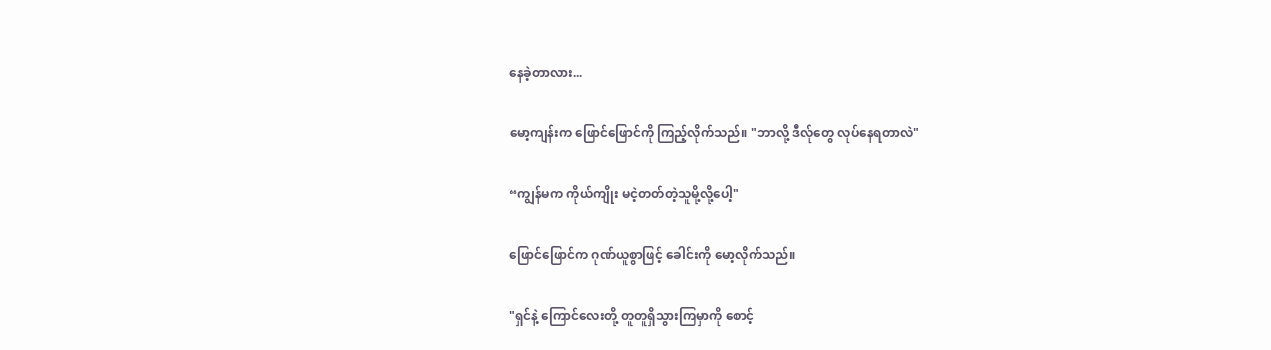နေခဲ့တာလား...

မော့ကျန်းက ဖြောင်ဖြောင်ကို ကြည့်လိုက်သည်။ "ဘာလို့ ဒီလ်ုတွေ လုပ်နေရတာလဲ"

“ကျွန်မက ကိုယ်ကျိုး မငဲ့တတ်တဲ့သူမို့လို့ပေါ့"

ဖြောင်ဖြောင်က ဂုဏ်ယူစွာဖြင့် ခေါင်းကို မော့လိုက်သည်။

"ရှင်နဲ့ ကြောင်လေးတို့ တူတူရှိသွားကြမှာကို စောင့်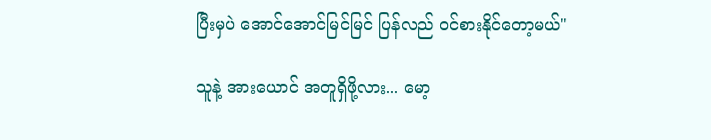ပြီးမှပဲ အောင်အောင်မြင်မြင် ပြန်လည် ဝင်စားနိုင်တော့မယ်"

သူနဲ့ အားယောင် အတူရှိဖို့လား... မော့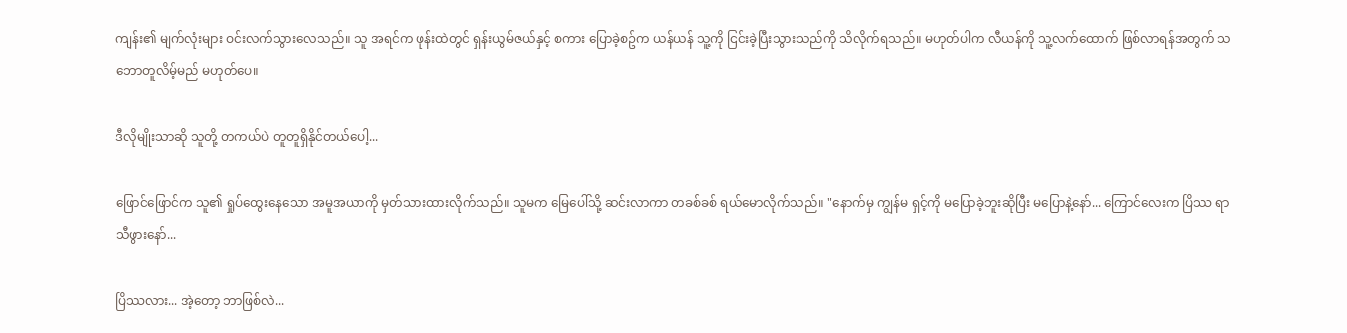ကျန်း၏ မျက်လုံးများ ဝင်းလက်သွားလေသည်။ သူ အရင်က ဖုန်းထဲတွင် ရှန်းယွမ်ဇယ်နှင့် စကား ပြောခဲ့စဥ်က ယန်ယန် သူ့ကို ငြင်းခဲ့ပြီးသွားသည်ကို သိလိုက်ရသည်။ မဟုတ်ပါက လီယန်ကို သူ့လက်ထောက် ဖြစ်လာရန်အတွက် သဘောတူလိမ့်မည် မဟုတ်ပေ။

ဒီလိုမျိုးသာဆို သူတို့ တကယ်ပဲ တူတူရှိနိုင်တယ်ပေါ့...

ဖြောင်ဖြောင်က သူ၏ ရှုပ်ထွေးနေသော အမူအယာကို မှတ်သားထားလိုက်သည်။ သူမက မြေပေါ်သို့ ဆင်းလာကာ တခစ်ခစ် ရယ်မောလိုက်သည်။ "နောက်မှ ကျွန်မ ရှင့်ကို မပြောခဲ့ဘူးဆိုပြီး မပြောနဲ့နော်... ကြောင်လေးက ပြိဿ ရာသီဖွားနော်...

ပြိဿလား... အဲ့တော့ ဘာဖြစ်လဲ...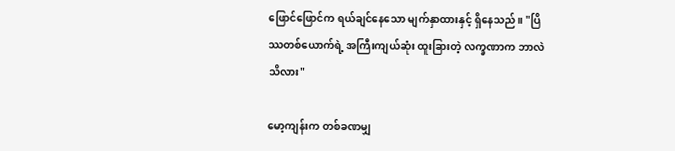ဖြောင်ဖြောင်က ရယ်ချင်နေသော မျက်နှာထားနှင့် ရှိနေသည်။ "ပြိဿတစ်ယောက်ရဲ့ အကြီးကျယ်ဆုံး ထူးခြားတဲ့ လက္ခဏာက ဘာလဲသိလား"

မော့ကျန်းက တစ်ခဏမျှ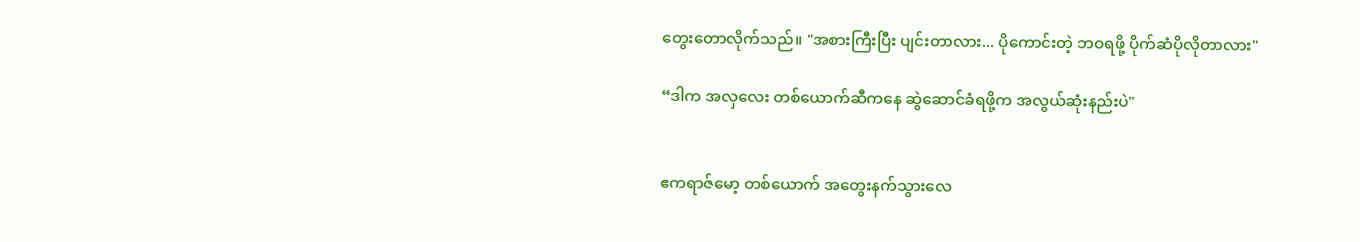တွေးတောလိုက်သည်။ "အစားကြီးပြီး ပျင်းတာလား... ပိုကောင်းတဲ့ ဘဝရဖို့ ပိုက်ဆံပိုလိုတာလား"

“ဒါက အလှလေး တစ်ယောက်ဆီကနေ ဆွဲဆောင်ခံရဖို့က အလွယ်ဆုံးနည်းပဲ"


ဧကရာဇ်မော့ တစ်ယောက် အတွေးနက်သွားလေ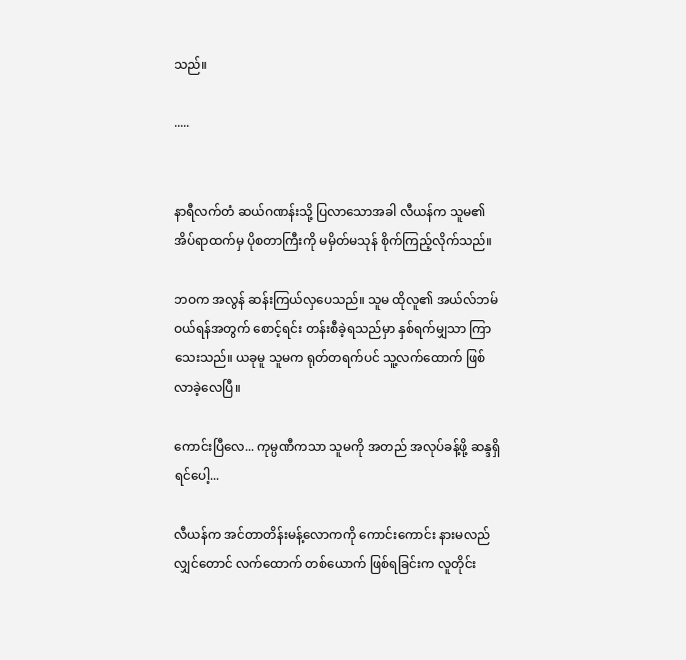သည်။

.....


နာရီလက်တံ ဆယ်ဂဏန်းသို့ ပြလာသောအခါ လီယန်က သူမ၏ အိပ်ရာထက်မှ ပိုစတာကြီးကို မမှိတ်မသုန် စိုက်ကြည့်လိုက်သည်။

ဘဝက အလွန် ဆန်းကြယ်လှပေသည်။ သူမ ထိုလူ၏ အယ်လ်ဘမ် ဝယ်ရန်အတွက် စောင့်ရင်း တန်းစီခဲ့ရသည်မှာ နှစ်ရက်မျှသာ ကြာသေးသည်။ ယခုမူ သူမက ရုတ်တရက်ပင် သူ့လက်ထောက် ဖြစ်လာခဲ့လေပြီ။

ကောင်းပြီလေ... ကုမ္ပဏီကသာ သူမကို အတည် အလုပ်ခန့်ဖို့ ဆန္ဒရှိရင်ပေါ့...

လီယန်က အင်တာတိန်းမန့်လောကကို ကောင်းကောင်း နားမလည်လျှင်တောင် လက်ထောက် တစ်ယောက် ဖြစ်ရခြင်းက လူတိုင်း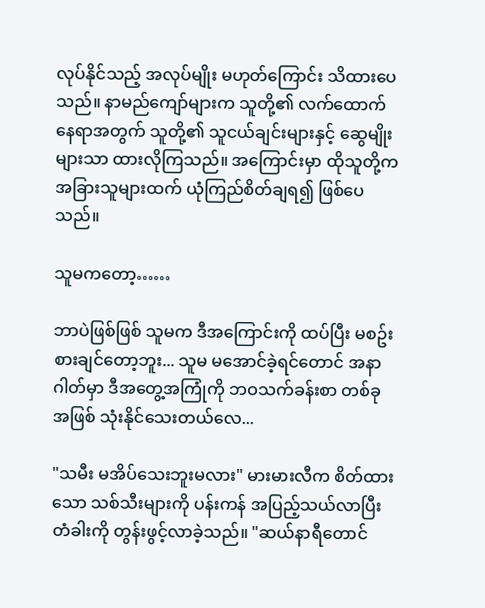လုပ်နိုင်သည့် အလုပ်မျိုး မဟုတ်ကြောင်း သိထားပေသည်။ နာမည်ကျော်များက သူတို့၏ လက်ထောက်နေရာအတွက် သူတို့၏ သူငယ်ချင်းများနှင့် ဆွေမျိုးများသာ ထားလိုကြသည်။ အကြောင်းမှာ ထိုသူတို့က အခြားသူများထက် ယုံကြည်စိတ်ချရ၍ ဖြစ်ပေသည်။

သူမကတော့……

ဘာပဲဖြစ်ဖြစ် သူမက ဒီအကြောင်းကို ထပ်ပြီး မစဥ်းစားချင်တော့ဘူး... သူမ မအောင်ခဲ့ရင်တောင် အနာဂါတ်မှာ ဒီအတွေ့အကြုံကို ဘဝသက်ခန်းစာ တစ်ခု အဖြစ် သုံးနိုင်သေးတယ်လေ...

"သမီး မအိပ်သေးဘူးမလား" မားမားလီက စိတ်ထားသော သစ်သီးများကို ပန်းကန် အပြည့်သယ်လာပြီး တံခါးကို တွန်းဖွင့်လာခဲ့သည်။ "ဆယ်နာရီတောင်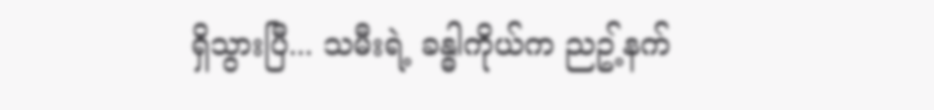ရှိသွားပြီ... သမီးရဲ့ ခန္ဓါကိုယ်က ညဥ့်နက်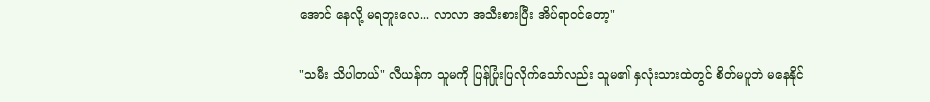အောင် နေလို့ မရဘူးလေ... လာလာ အသီးစားပြီး အိပ်ရာဝင်တော့"

"သမီး သိပါတယ်" လီယန်က သူမကို ပြန်ပြုံးပြလိုက်သော်လည်း သူမ၏ နှလုံးသားထဲတွင် စိတ်မပူဘဲ မနေနိုင်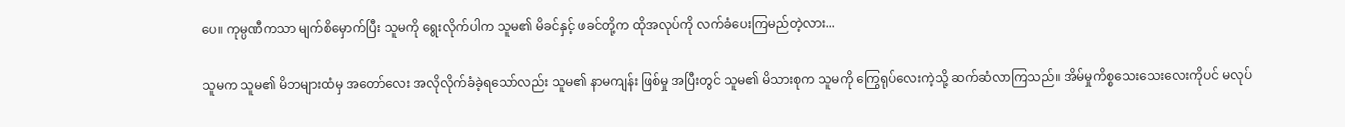ပေ။ ကုမ္ပဏီကသာ မျက်စိမှောက်ပြီး သူမကို ရွေးလိုက်ပါက သူမ၏ မိခင်နှင့် ဖခင်တို့က ထိုအလုပ်ကို လက်ခံပေးကြမည်တဲ့လား...

သူမက သူမ၏ မိဘများထံမှ အတော်လေး အလိုလိုက်ခံခဲ့ရသော်လည်း သူမ၏ နာမကျန်း ဖြစ်မှု အပြီးတွင် သူမ၏ မိသားစုက သူမကို ကြွေရုပ်လေးကဲ့သို့ ဆက်ဆံလာကြသည်။ အိမ်မှုကိစ္စသေးသေးလေးကိုပင် မလုပ်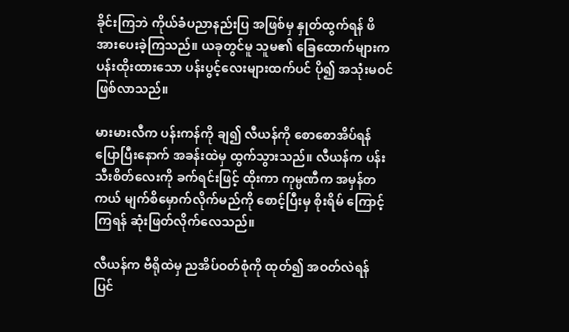ခိုင်းကြဘဲ ကိုယ်ခံပညာနည်းပြ အဖြစ်မှ နှုတ်ထွက်ရန် ဖိအားပေးခဲ့ကြသည်။ ယခုတွင်မူ သူမ၏ ခြေထောက်များက ပန်းထိုးထားသော ပန်းပွင့်လေးများထက်ပင် ပို၍ အသုံးမဝင် ဖြစ်လာသည်။

မားမားလီက ပန်းကန်ကို ချ၍ လီယန်ကို စောစောအိပ်ရန် ပြောပြီးနောက် အခန်းထဲမှ ထွက်သွားသည်။ လီယန်က ပန်းသီးစိတ်လေးကို ခက်ရင်းဖြင့် ထိုးကာ ကုမ္ပဏီက အမှန်တကယ် မျက်စိမှောက်လိုက်မည်ကို စောင့်ပြီးမှ စိုးရိမ် ကြောင့်ကြရန် ဆုံးဖြတ်လိုက်လေသည်။

လီယန်က ဗီရိုထဲမှ ညအိပ်ဝတ်စုံကို ထုတ်၍ အဝတ်လဲရန် ပြင်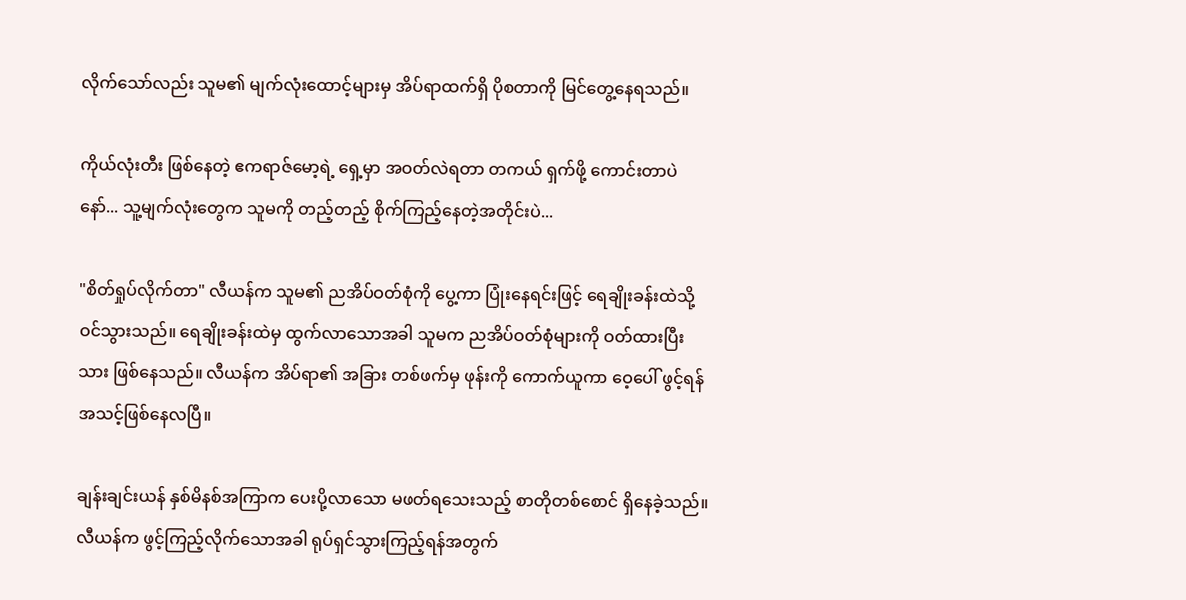လိုက်သော်လည်း သူမ၏ မျက်လုံးထောင့်များမှ အိပ်ရာထက်ရှိ ပိုစတာကို မြင်တွေ့နေရသည်။

ကိုယ်လုံးတီး ဖြစ်နေတဲ့ ဧကရာဇ်မော့ရဲ့ ရှေ့မှာ အဝတ်လဲရတာ တကယ် ရှက်ဖို့ ကောင်းတာပဲနော်... သူ့မျက်လုံးတွေက သူမကို တည့်တည့် စိုက်ကြည့်နေတဲ့အတိုင်းပဲ...

"စိတ်ရှုပ်လိုက်တာ" လီယန်က သူမ၏ ညအိပ်ဝတ်စုံကို ပွေ့ကာ ပြုံးနေရင်းဖြင့် ရေချိုးခန်းထဲသို့ ဝင်သွားသည်။ ရေချိုးခန်းထဲမှ ထွက်လာသောအခါ သူမက ညအိပ်ဝတ်စုံများကို ဝတ်ထားပြီးသား ဖြစ်နေသည်။ လီယန်က အိပ်ရာ၏ အခြား တစ်ဖက်မှ ဖုန်းကို ကောက်ယူကာ ဝေ့ပေါ် ဖွင့်ရန် အသင့်ဖြစ်နေလပြီ။

ချန်းချင်းယန် နှစ်မိနစ်အကြာက ပေးပို့လာသော မဖတ်ရသေးသည့် စာတိုတစ်စောင် ရှိနေခဲ့သည်။ လီယန်က ဖွင့်ကြည့်လိုက်သောအခါ ရုပ်ရှင်သွားကြည့်ရန်အတွက်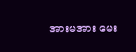အားမအား မေး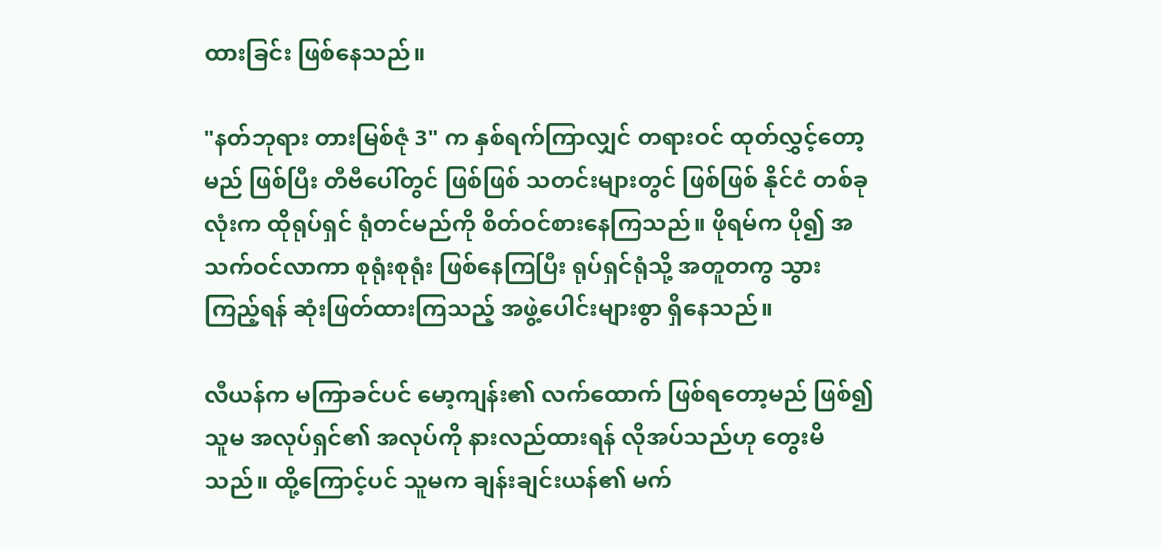ထားခြင်း ဖြစ်နေသည်။

"နတ်ဘုရား တားမြစ်ဇုံ 3" က နှစ်ရက်ကြာလျှင် တရားဝင် ထုတ်လွှင့်တော့မည် ဖြစ်ပြီး တီဗီပေါ်တွင် ဖြစ်ဖြစ် သတင်းများတွင် ဖြစ်ဖြစ် နိုင်ငံ တစ်ခုလုံးက ထိုရုပ်ရှင် ရုံတင်မည်ကို စိတ်ဝင်စားနေကြသည်။ ဖိုရမ်က ပို၍ အသက်ဝင်လာကာ စုရုံးစုရုံး ဖြစ်နေကြပြီး ရုပ်ရှင်ရုံသို့ အတူတကွ သွားကြည့်ရန် ဆုံးဖြတ်ထားကြသည့် အဖွဲ့ပေါင်းများစွာ ရှိနေသည်။

လီယန်က မကြာခင်ပင် မော့ကျန်း၏ လက်ထောက် ဖြစ်ရတော့မည် ဖြစ်၍ သူမ အလုပ်ရှင်၏ အလုပ်ကို နားလည်ထားရန် လိုအပ်သည်ဟု တွေးမိသည်။ ထို့ကြောင့်ပင် သူမက ချန်းချင်းယန်၏ မက်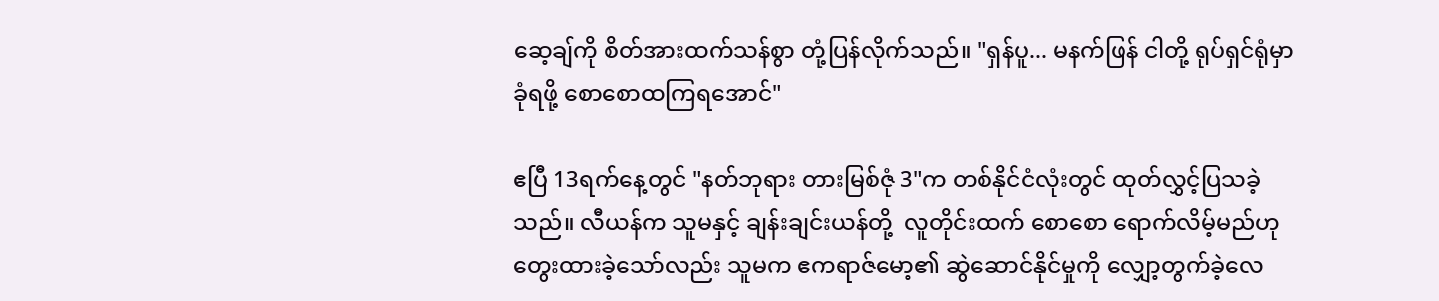ဆေ့ချ်ကို စိတ်အားထက်သန်စွာ တုံ့ပြန်လိုက်သည်။ "ရှန်ပူ... မနက်ဖြန် ငါတို့ ရုပ်ရှင်ရုံမှာ ခုံရဖို့ စောစောထကြရအောင်"

ဧပြီ 13ရက်နေ့တွင် "နတ်ဘုရား တားမြစ်ဇုံ 3"က တစ်နိုင်ငံလုံးတွင် ထုတ်လွှင့်ပြသခဲ့သည်။ လီယန်က သူမနှင့် ချန်းချင်းယန်တို့  လူတိုင်းထက် စောစော ရောက်လိမ့်မည်ဟု တွေးထားခဲ့သော်လည်း သူမက ဧကရာဇ်မော့၏ ဆွဲဆောင်နိုင်မှုကို လျှော့တွက်ခဲ့လေ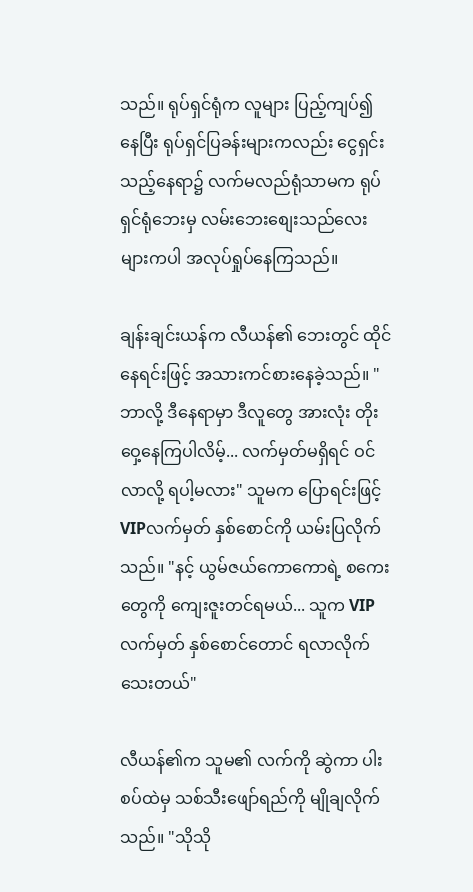သည်။ ရုပ်ရှင်ရုံက လူများ ပြည့်ကျပ်၍ နေပြီး ရုပ်ရှင်ပြခန်းများကလည်း ငွေရှင်းသည့်နေရာ၌ လက်မလည်ရုံသာမက ရုပ်ရှင်ရုံဘေးမှ လမ်းဘေးစျေးသည်လေးများကပါ အလုပ်ရှုပ်နေကြသည်။

ချန်းချင်းယန်က လီယန်၏ ဘေးတွင် ထိုင်နေရင်းဖြင့် အသားကင်စားနေခဲ့သည်။ "ဘာလို့ ဒီနေရာမှာ ဒီလူတွေ အားလုံး တိုးဝှေ့နေကြပါလိမ့်... လက်မှတ်မရှိရင် ဝင်လာလို့ ရပါ့မလား" သူမက ပြောရင်းဖြင့် VIPလက်မှတ် နှစ်စောင်ကို ယမ်းပြလိုက်သည်။ "နင့် ယွမ်ဇယ်ကောကောရဲ့ စကေးတွေကို ကျေးဇူးတင်ရမယ်... သူက VIP လက်မှတ် နှစ်စောင်တောင် ရလာလိုက်သေးတယ်"

လီယန်၏က သူမ၏ လက်ကို ဆွဲကာ ပါးစပ်ထဲမှ သစ်သီးဖျော်ရည်ကို မျိုချလိုက်သည်။ "သိုသို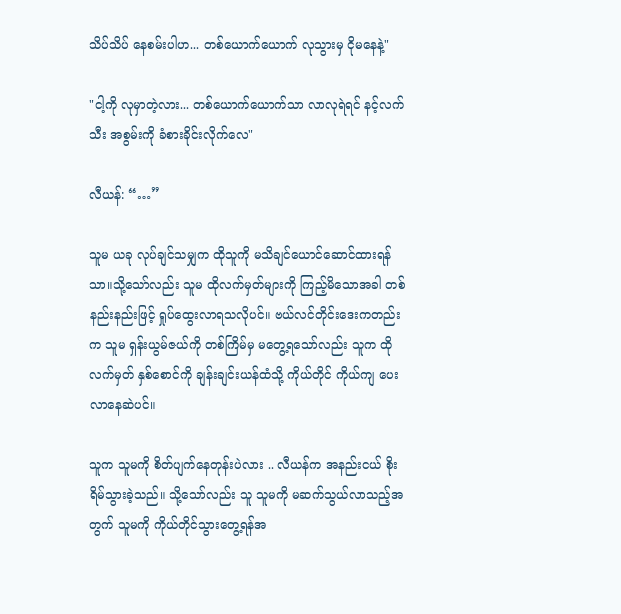သိပ်သိပ် နေစမ်းပါဟ... တစ်ယောက်ယောက် လုသွားမှ ငိုမနေနဲ့"

"ငါ့ကို လုမှာတဲ့လား... တစ်ယောက်ယောက်သာ လာလုရဲရင် နင့်လက်သီး အစွမ်းကို ခံစားခိုင်းလိုက်လေ"

လီယန်: “…”

သူမ ယခု လုပ်ချင်သမျှက ထိုသူကို မသိချင်ယောင်ဆောင်ထားရန်သာ။သို့သော်လည်း သူမ ထိုလက်မှတ်များကို ကြည့်မိသောအခါ တစ်နည်းနည်းဖြင့် ရှုပ်ထွေးလာရသလိုပင်။ ဗယ်လင်တိုင်းဒေးကတည်းက သူမ ရှန်းယွမ်ဇယ်ကို တစ်ကြိမ်မှ မတွေ့ရသော်လည်း သူက ထိုလက်မှတ် နှစ်စောင်ကို ချန်းချင်းယန်ထံသို့ ကိုယ်တိုင် ကိုယ်ကျ ပေးလာနေဆဲပင်။

သူက သူမကို စိတ်ပျက်နေတုန်းပဲလား .. လီယန်က အနည်းငယ် စိုးရိမ်သွားခဲ့သည်။ သို့သော်လည်း သူ သူမကို မဆက်သွယ်လာသည့်အတွက် သူမကို ကိုယ်တိုင်သွားတွေ့ရန်အ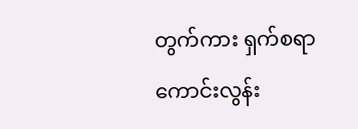တွက်ကား ရှက်စရာ ကောင်းလွန်း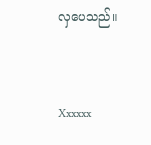လှပေသည်။



Xxxxxx